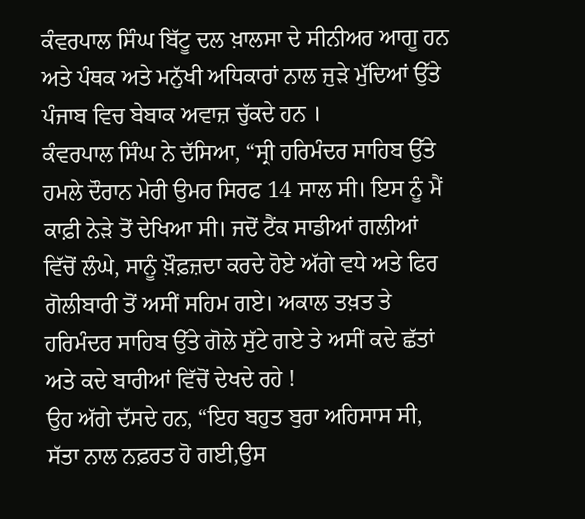ਕੰਵਰਪਾਲ ਸਿੰਘ ਬਿੱਟੂ ਦਲ ਖ਼ਾਲਸਾ ਦੇ ਸੀਨੀਅਰ ਆਗੂ ਹਨ ਅਤੇ ਪੰਥਕ ਅਤੇ ਮਨੁੱਖੀ ਅਧਿਕਾਰਾਂ ਨਾਲ ਜੁੜੇ ਮੁੱਦਿਆਂ ਉੱਤੇ ਪੰਜਾਬ ਵਿਚ ਬੇਬਾਕ ਅਵਾਜ਼ ਚੁੱਕਦੇ ਹਨ ।
ਕੰਵਰਪਾਲ ਸਿੰਘ ਨੇ ਦੱਸਿਆ, “ਸ੍ਰੀ ਹਰਿਮੰਦਰ ਸਾਹਿਬ ਉੱਤੇ ਹਮਲੇ ਦੌਰਾਨ ਮੇਰੀ ਉਮਰ ਸਿਰਫ 14 ਸਾਲ ਸੀ। ਇਸ ਨੂੰ ਮੈਂ ਕਾਫ਼ੀ ਨੇੜੇ ਤੋਂ ਦੇਖਿਆ ਸੀ। ਜਦੋਂ ਟੈਂਕ ਸਾਡੀਆਂ ਗਲੀਆਂ ਵਿੱਚੋਂ ਲੰਘੇ, ਸਾਨੂੰ ਖ਼ੌਫ਼ਜ਼ਦਾ ਕਰਦੇ ਹੋਏ ਅੱਗੇ ਵਧੇ ਅਤੇ ਫਿਰ ਗੋਲੀਬਾਰੀ ਤੋਂ ਅਸੀਂ ਸਹਿਮ ਗਏ। ਅਕਾਲ ਤਖ਼ਤ ਤੇ ਹਰਿਮੰਦਰ ਸਾਹਿਬ ਉੱਤੇ ਗੋਲੇ ਸੁੱਟੇ ਗਏ ਤੇ ਅਸੀਂ ਕਦੇ ਛੱਤਾਂ ਅਤੇ ਕਦੇ ਬਾਰੀਆਂ ਵਿੱਚੋਂ ਦੇਖਦੇ ਰਹੇ !
ਉਹ ਅੱਗੇ ਦੱਸਦੇ ਹਨ, “ਇਹ ਬਹੁਤ ਬੁਰਾ ਅਹਿਸਾਸ ਸੀ, ਸੱਤਾ ਨਾਲ ਨਫ਼ਰਤ ਹੋ ਗਈ,ਉਸ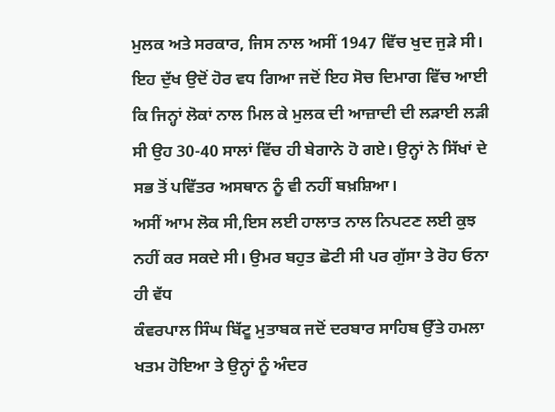ਮੁਲਕ ਅਤੇ ਸਰਕਾਰ, ਜਿਸ ਨਾਲ ਅਸੀਂ 1947 ਵਿੱਚ ਖੁਦ ਜੁੜੇ ਸੀ। ਇਹ ਦੁੱਖ ਉਦੋਂ ਹੋਰ ਵਧ ਗਿਆ ਜਦੋਂ ਇਹ ਸੋਚ ਦਿਮਾਗ ਵਿੱਚ ਆਈ ਕਿ ਜਿਨ੍ਹਾਂ ਲੋਕਾਂ ਨਾਲ ਮਿਲ ਕੇ ਮੁਲਕ ਦੀ ਆਜ਼ਾਦੀ ਦੀ ਲੜਾਈ ਲੜੀ ਸੀ ਉਹ 30-40 ਸਾਲਾਂ ਵਿੱਚ ਹੀ ਬੇਗਾਨੇ ਹੋ ਗਏ। ਉਨ੍ਹਾਂ ਨੇ ਸਿੱਖਾਂ ਦੇ ਸਭ ਤੋਂ ਪਵਿੱਤਰ ਅਸਥਾਨ ਨੂੰ ਵੀ ਨਹੀਂ ਬਖ਼ਸ਼ਿਆ।
ਅਸੀਂ ਆਮ ਲੋਕ ਸੀ,ਇਸ ਲਈ ਹਾਲਾਤ ਨਾਲ ਨਿਪਟਣ ਲਈ ਕੁਝ ਨਹੀਂ ਕਰ ਸਕਦੇ ਸੀ। ਉਮਰ ਬਹੁਤ ਛੋਟੀ ਸੀ ਪਰ ਗੁੱਸਾ ਤੇ ਰੋਹ ਓਨਾ ਹੀ ਵੱਧ
ਕੰਵਰਪਾਲ ਸਿੰਘ ਬਿੱਟੂ ਮੁਤਾਬਕ ਜਦੋਂ ਦਰਬਾਰ ਸਾਹਿਬ ਉੱਤੇ ਹਮਲਾ ਖਤਮ ਹੋਇਆ ਤੇ ਉਨ੍ਹਾਂ ਨੂੰ ਅੰਦਰ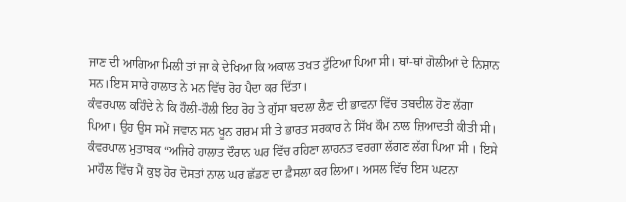ਜਾਣ ਦੀ ਆਗਿਆ ਮਿਲੀ ਤਾਂ ਜਾ ਕੇ ਦੇਖਿਆ ਕਿ ਅਕਾਲ ਤਖਤ ਟੁੱਟਿਆ ਪਿਆ ਸੀ। ਥਾਂ-ਥਾਂ ਗੋਲੀਆਂ ਦੇ ਨਿਸ਼ਾਨ ਸਨ।ਇਸ ਸਾਰੇ ਹਾਲਾਤ ਨੇ ਮਨ ਵਿੱਚ ਰੋਹ ਪੈਦਾ ਕਰ ਦਿੱਤਾ।
ਕੰਵਰਪਾਲ ਕਹਿੰਦੇ ਨੇ ਕਿ ਹੌਲੀ-ਹੌਲੀ ਇਹ ਰੋਹ ਤੇ ਗੁੱਸਾ ਬਦਲਾ ਲੈਣ ਦੀ ਭਾਵਨਾ ਵਿੱਚ ਤਬਦੀਲ ਹੋਣ ਲੱਗਾ ਪਿਆ। ਉਹ ਉਸ ਸਮੇਂ ਜਵਾਨ ਸਨ ਖੂਨ ਗਰਮ ਸੀ ਤੇ ਭਾਰਤ ਸਰਕਾਰ ਨੇ ਸਿੱਖ ਕੌਮ ਨਾਲ ਜ਼ਿਆਦਤੀ ਕੀਤੀ ਸੀ।
ਕੰਵਰਪਾਲ ਮੁਤਾਬਕ “ਅਜਿਹੇ ਹਾਲਾਤ ਦੌਰਾਨ ਘਰ ਵਿੱਚ ਰਹਿਣਾ ਲਾਹਨਤ ਵਰਗਾ ਲੱਗਣ ਲੱਗ ਪਿਆ ਸੀ । ਇਸੇ ਮਾਹੌਲ ਵਿੱਚ ਮੈਂ ਕੁਝ ਹੋਰ ਦੋਸਤਾਂ ਨਾਲ ਘਰ ਛੱਡਣ ਦਾ ਫ਼ੈਸਲਾ ਕਰ ਲਿਆ। ਅਸਲ ਵਿੱਚ ਇਸ ਘਟਨਾ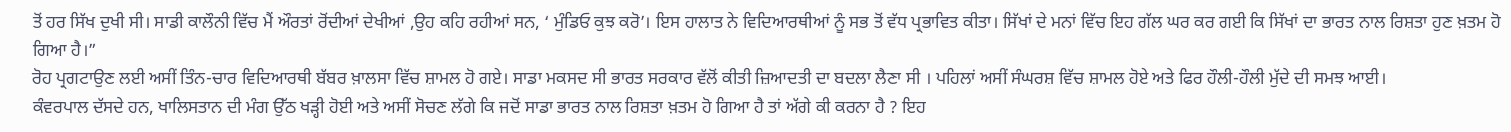ਤੋਂ ਹਰ ਸਿੱਖ ਦੁਖੀ ਸੀ। ਸਾਡੀ ਕਾਲੌਨੀ ਵਿੱਚ ਮੈਂ ਔਰਤਾਂ ਰੋਂਦੀਆਂ ਦੇਖੀਆਂ ,ਉਹ ਕਹਿ ਰਹੀਆਂ ਸਨ, ‘ ਮੁੰਡਿਓ ਕੁਝ ਕਰੋ’। ਇਸ ਹਾਲਾਤ ਨੇ ਵਿਦਿਆਰਥੀਆਂ ਨੂੰ ਸਭ ਤੋਂ ਵੱਧ ਪ੍ਰਭਾਵਿਤ ਕੀਤਾ। ਸਿੱਖਾਂ ਦੇ ਮਨਾਂ ਵਿੱਚ ਇਹ ਗੱਲ ਘਰ ਕਰ ਗਈ ਕਿ ਸਿੱਖਾਂ ਦਾ ਭਾਰਤ ਨਾਲ ਰਿਸ਼ਤਾ ਹੁਣ ਖ਼ਤਮ ਹੋ ਗਿਆ ਹੈ।”
ਰੋਹ ਪ੍ਰਗਟਾਉਣ ਲਈ ਅਸੀਂ ਤਿੰਨ-ਚਾਰ ਵਿਦਿਆਰਥੀ ਬੱਬਰ ਖ਼ਾਲਸਾ ਵਿੱਚ ਸ਼ਾਮਲ ਹੋ ਗਏ। ਸਾਡਾ ਮਕਸਦ ਸੀ ਭਾਰਤ ਸਰਕਾਰ ਵੱਲੋਂ ਕੀਤੀ ਜ਼ਿਆਦਤੀ ਦਾ ਬਦਲਾ ਲੈਣਾ ਸੀ । ਪਹਿਲਾਂ ਅਸੀਂ ਸੰਘਰਸ਼ ਵਿੱਚ ਸ਼ਾਮਲ ਹੋਏ ਅਤੇ ਫਿਰ ਹੌਲੀ-ਹੌਲੀ ਮੁੱਦੇ ਦੀ ਸਮਝ ਆਈ।
ਕੰਵਰਪਾਲ ਦੱਸਦੇ ਹਨ, ਖਾਲਿਸਤਾਨ ਦੀ ਮੰਗ ਉੱਠ ਖੜ੍ਹੀ ਹੋਈ ਅਤੇ ਅਸੀਂ ਸੋਚਣ ਲੱਗੇ ਕਿ ਜਦੋਂ ਸਾਡਾ ਭਾਰਤ ਨਾਲ ਰਿਸ਼ਤਾ ਖ਼ਤਮ ਹੋ ਗਿਆ ਹੈ ਤਾਂ ਅੱਗੇ ਕੀ ਕਰਨਾ ਹੈ ? ਇਹ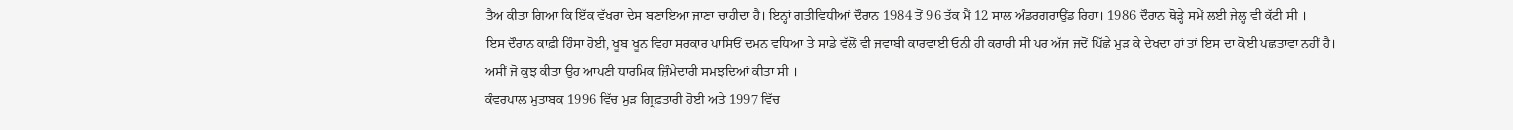ਤੈਅ ਕੀਤਾ ਗਿਆ ਕਿ ਇੱਕ ਵੱਖਰਾ ਦੇਸ ਬਣਾਇਆ ਜਾਣਾ ਚਾਹੀਦਾ ਹੈ। ਇਨ੍ਹਾਂ ਗਤੀਵਿਧੀਆਂ ਦੌਰਾਨ 1984 ਤੋਂ 96 ਤੱਕ ਮੈਂ 12 ਸਾਲ ਅੰਡਰਗਰਾਉਂਡ ਰਿਹਾ। 1986 ਦੌਰਾਨ ਥੋੜ੍ਹੇ ਸਮੇਂ ਲਈ ਜੇਲ੍ਹ ਵੀ ਕੱਟੀ ਸੀ ।
ਇਸ ਦੌਰਾਨ ਕਾਫ਼ੀ ਹਿੰਸਾ ਹੋਈ, ਖੂਬ ਖੂਨ ਵਿਹਾ ਸਰਕਾਰ ਪਾਸਿਓਂ ਦਮਨ ਵਧਿਆ ਤੇ ਸਾਡੇ ਵੱਲੋਂ ਵੀ ਜਵਾਬੀ ਕਾਰਵਾਈ ਓਨੀ ਹੀ ਕਰਾਰੀ ਸੀ ਪਰ ਅੱਜ ਜਦੋਂ ਪਿੱਛੇ ਮੁੜ ਕੇ ਦੇਖਦਾ ਹਾਂ ਤਾਂ ਇਸ ਦਾ ਕੋਈ ਪਛਤਾਵਾ ਨਹੀਂ ਹੈ। ਅਸੀਂ ਜੋ ਕੁਝ ਕੀਤਾ ਉਹ ਆਪਣੀ ਧਾਰਮਿਕ ਜ਼ਿੰਮੇਦਾਰੀ ਸਮਝਦਿਆਂ ਕੀਤਾ ਸੀ ।
ਕੰਵਰਪਾਲ ਮੁਤਾਬਕ 1996 ਵਿੱਚ ਮੁੜ ਗ੍ਰਿਫ਼ਤਾਰੀ ਹੋਈ ਅਤੇ 1997 ਵਿੱਚ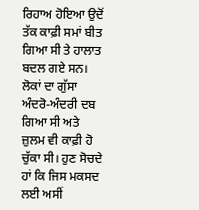ਰਿਹਾਅ ਹੋਇਆ ਉਦੋਂ ਤੱਕ ਕਾਫ਼ੀ ਸਮਾਂ ਬੀਤ ਗਿਆ ਸੀ ਤੇ ਹਾਲਾਤ ਬਦਲ ਗਏ ਸਨ।
ਲੋਕਾਂ ਦਾ ਗੁੱਸਾ ਅੰਦਰੋ-ਅੰਦਰੀ ਦਬ ਗਿਆ ਸੀ ਅਤੇ ਜ਼ੁਲਮ ਵੀ ਕਾਫ਼ੀ ਹੋ ਚੁੱਕਾ ਸੀ। ਹੁਣ ਸੋਚਦੇ ਹਾਂ ਕਿ ਜਿਸ ਮਕਸਦ ਲਈ ਅਸੀਂ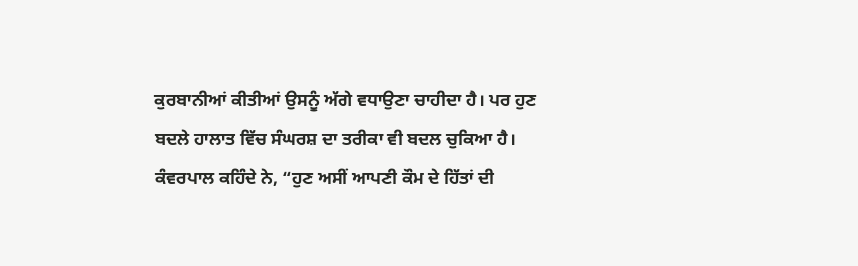ਕੁਰਬਾਨੀਆਂ ਕੀਤੀਆਂ ਉਸਨੂੰ ਅੱਗੇ ਵਧਾਉਣਾ ਚਾਹੀਦਾ ਹੈ। ਪਰ ਹੁਣ ਬਦਲੇ ਹਾਲਾਤ ਵਿੱਚ ਸੰਘਰਸ਼ ਦਾ ਤਰੀਕਾ ਵੀ ਬਦਲ ਚੁਕਿਆ ਹੈ।
ਕੰਵਰਪਾਲ ਕਹਿੰਦੇ ਨੇ, “ਹੁਣ ਅਸੀਂ ਆਪਣੀ ਕੌਮ ਦੇ ਹਿੱਤਾਂ ਦੀ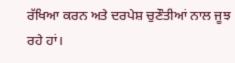ਰੱਖਿਆ ਕਰਨ ਅਤੇ ਦਰਪੇਸ਼ ਚੁਣੌਤੀਆਂ ਨਾਲ ਜੂਝ ਰਹੇ ਹਾਂ।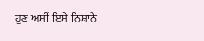ਹੁਣ ਅਸੀਂ ਇਸੇ ਨਿਸ਼ਾਨੇ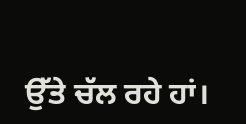ਉੱਤੇ ਚੱਲ ਰਹੇ ਹਾਂ।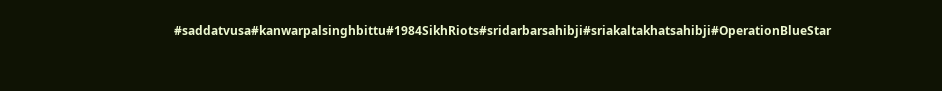#saddatvusa#kanwarpalsinghbittu#1984SikhRiots#sridarbarsahibji#sriakaltakhatsahibji#OperationBlueStar